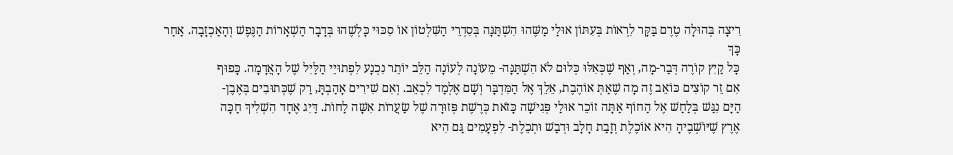רִיצָה בְּהוּלָה טֶרֶם בַּקָּר לִרְאוֹת בְּעִתּוֹן אוּלַי מַשֶּׁהוּ הִשְׁתַּנָּה בְּסִדְרֵי הַשִּׁלְטוֹן אוֹ סִכּוּי כָּלְשֶׁהוּ בְּדָבָר הַשְׁאָרוֹת הַנֶּפֶשׁ וְהָאַכְזָבָה. אַחַר כָּךְ
כָּל קַיִץ קוֹרֶה דְּבַר-מָה, וְאַף שֶׁכְּאִלּוּ כְּלוּם לֹא הִשְׁתַּנָּה- מֵעוֹנָה לְעוֹנָה הַלֵּב יוֹתֵר נִכְנָע לִפְתוּיֵי הַלַּיִל שֶׁל הָאֲדָמָה. כָּפוּף
אִם זֵר קוֹצִים כּוֹאֵב זֶה מָה שֶׁאַתְּ אוֹהֶבֶת, אֵלֵךְ אֶל הַמִּדְבָּר וְשָׁם אֶלְמַד לִכְאֵב. וְאִם שִׁירִים אָהַבְתָּ, רַק שֶׁכְּתוּבִים בְּאֶבֶן-
הַיָּם נִגַּשׁ בְּלַחַשׁ אֶל הַחוֹף אַתָּה זוֹכֵר אוּלַי פְּגִישָׁה כָּזֹאת כְּרֶשֶׁת פְּזוּרָה שֶׁל שַׂעֲרוֹת אִשָּׁה לַחוֹת. דַּיִג אֶחָד הִשְׁלִיךְ חַכָּה
אֶרֶץ שֶׁיּוֹשְׁבֶיהָ הִיא אוֹכֶלֶת וְזָבַת חָלָב וּדְבַשׁ וּתְכֵלֶת- לִפְעָמִים גַּם הִיא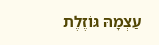עַצְמָהּ גּוֹזֶלֶת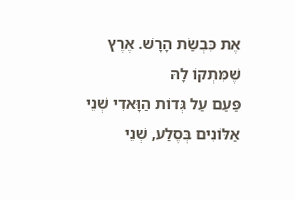אֶת כִּבְשַׂת הָרָשׁ. אֶרֶץ שֶׁמִּתְקוֹ לָהּ
פַּעַם עַל גְּדוֹת הַוָּאדִי שְׁנֵי אַלּוֹנִים בְּסֶלַע, שְׁנֵי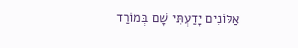אַלּוֹנִים יָדַעְתִּי שָׁם בְּמוֹרַד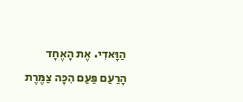הַוָּאדִי. אֶת הָאֶחָד הָרַעַם פַּעַם הִכָּה צַמֶּרֶת